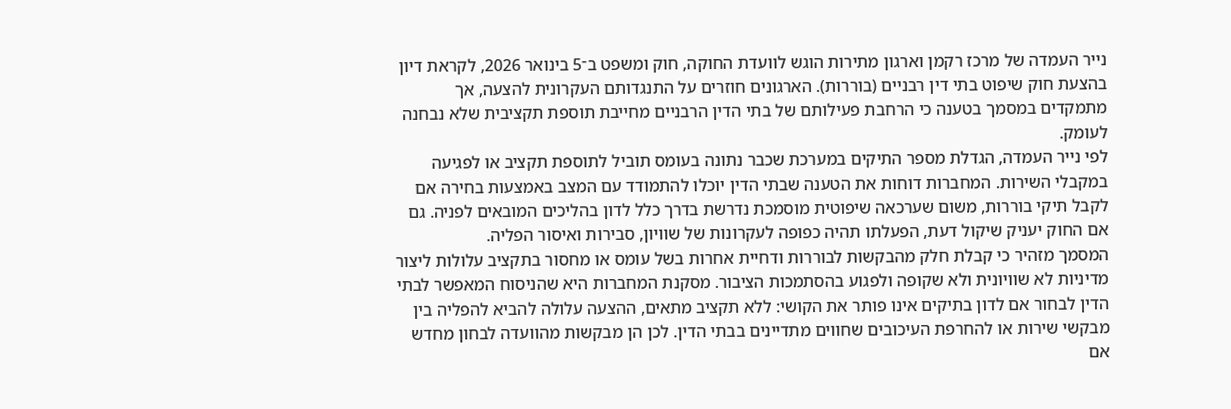נייר העמדה של מרכז רקמן וארגון מתירות הוגש לוועדת החוקה, חוק ומשפט ב־5 בינואר 2026, לקראת דיון בהצעת חוק שיפוט בתי דין רבניים (בוררות). הארגונים חוזרים על התנגדותם העקרונית להצעה, אך מתמקדים במסמך בטענה כי הרחבת פעילותם של בתי הדין הרבניים מחייבת תוספת תקציבית שלא נבחנה לעומק.
לפי נייר העמדה, הגדלת מספר התיקים במערכת שכבר נתונה בעומס תוביל לתוספת תקציב או לפגיעה במקבלי השירות. המחברות דוחות את הטענה שבתי הדין יוכלו להתמודד עם המצב באמצעות בחירה אם לקבל תיקי בוררות, משום שערכאה שיפוטית מוסמכת נדרשת בדרך כלל לדון בהליכים המובאים לפניה. גם אם החוק יעניק שיקול דעת, הפעלתו תהיה כפופה לעקרונות של שוויון, סבירות ואיסור הפליה.
המסמך מזהיר כי קבלת חלק מהבקשות לבוררות ודחיית אחרות בשל עומס או מחסור בתקציב עלולות ליצור מדיניות לא שוויונית ולא שקופה ולפגוע בהסתמכות הציבור. מסקנת המחברות היא שהניסוח המאפשר לבתי הדין לבחור אם לדון בתיקים אינו פותר את הקושי: ללא תקציב מתאים, ההצעה עלולה להביא להפליה בין מבקשי שירות או להחרפת העיכובים שחווים מתדיינים בבתי הדין. לכן הן מבקשות מהוועדה לבחון מחדש אם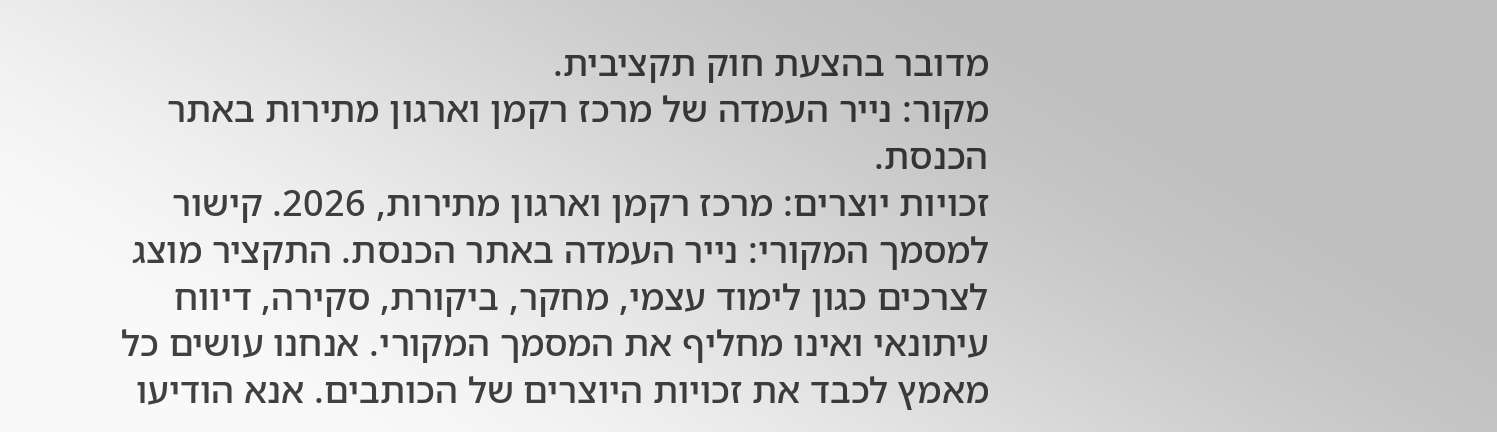מדובר בהצעת חוק תקציבית.
מקור: נייר העמדה של מרכז רקמן וארגון מתירות באתר הכנסת.
זכויות יוצרים: מרכז רקמן וארגון מתירות, 2026. קישור למסמך המקורי: נייר העמדה באתר הכנסת. התקציר מוצג לצרכים כגון לימוד עצמי, מחקר, ביקורת, סקירה, דיווח עיתונאי ואינו מחליף את המסמך המקורי. אנחנו עושים כל מאמץ לכבד את זכויות היוצרים של הכותבים. אנא הודיעו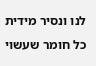לנו ונסיר מידית כל חומר שעשוי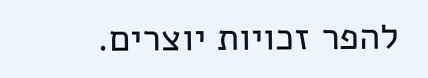להפר זכויות יוצרים.